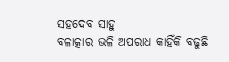ସହଦେବ ସାହୁ
ବଳାତ୍କାର ଭଳି ଅପରାଧ କାହିଁକି ବଢୁଛି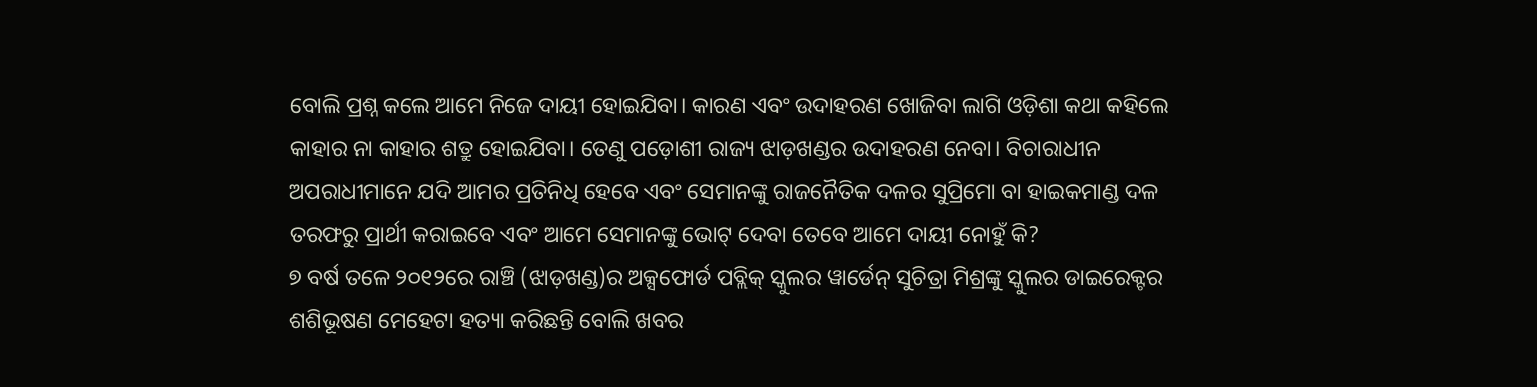ବୋଲି ପ୍ରଶ୍ନ କଲେ ଆମେ ନିଜେ ଦାୟୀ ହୋଇଯିବା। କାରଣ ଏବଂ ଉଦାହରଣ ଖୋଜିବା ଲାଗି ଓଡ଼ିଶା କଥା କହିଲେ କାହାର ନା କାହାର ଶତ୍ରୁ ହୋଇଯିବା। ତେଣୁ ପଡ଼ୋଶୀ ରାଜ୍ୟ ଝାଡ଼ଖଣ୍ଡର ଉଦାହରଣ ନେବା। ବିଚାରାଧୀନ ଅପରାଧୀମାନେ ଯଦି ଆମର ପ୍ରତିନିଧି ହେବେ ଏବଂ ସେମାନଙ୍କୁ ରାଜନୈତିକ ଦଳର ସୁପ୍ରିମୋ ବା ହାଇକମାଣ୍ଡ ଦଳ ତରଫରୁ ପ୍ରାର୍ଥୀ କରାଇବେ ଏବଂ ଆମେ ସେମାନଙ୍କୁ ଭୋଟ୍ ଦେବା ତେବେ ଆମେ ଦାୟୀ ନୋହୁଁ କି?
୭ ବର୍ଷ ତଳେ ୨୦୧୨ରେ ରାଞ୍ଚି (ଝାଡ଼ଖଣ୍ଡ)ର ଅକ୍ସଫୋର୍ଡ ପବ୍ଲିକ୍ ସ୍କୁଲର ୱାର୍ଡେନ୍ ସୁଚିତ୍ରା ମିଶ୍ରଙ୍କୁ ସ୍କୁଲର ଡାଇରେକ୍ଟର ଶଶିଭୂଷଣ ମେହେଟା ହତ୍ୟା କରିଛନ୍ତି ବୋଲି ଖବର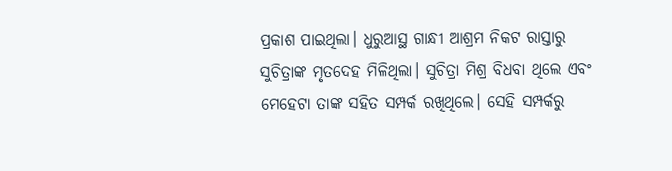ପ୍ରକାଶ ପାଇଥିଲା। ଧୁରୁଆସ୍ଥ ଗାନ୍ଧୀ ଆଶ୍ରମ ନିକଟ ରାସ୍ତାରୁ ସୁଚିତ୍ରାଙ୍କ ମୃତଦେହ ମିଳିଥିଲା। ସୁଚିତ୍ରା ମିଶ୍ର ବିଧବା ଥିଲେ ଏବଂ ମେହେଟା ତାଙ୍କ ସହିତ ସମ୍ପର୍କ ରଖିଥିଲେ। ସେହି ସମ୍ପର୍କରୁ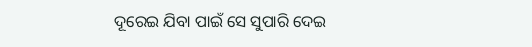ଦୂରେଇ ଯିବା ପାଇଁ ସେ ସୁପାରି ଦେଇ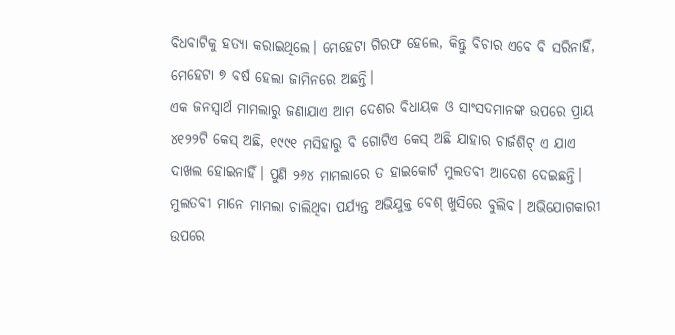ବିଧବାଟିକୁ ହତ୍ୟା କରାଇଥିଲେ। ମେହେଟା ଗିରଫ ହେଲେ, କିନ୍ତୁ ବିଚାର ଏବେ ବି ସରିନାହିଁ, ମେହେଟା ୭ ବର୍ଷ ହେଲା ଜାମିନରେ ଅଛନ୍ତି।
ଏକ ଜନସ୍ବାର୍ଥ ମାମଲାରୁ ଜଣାଯାଏ ଆମ ଦେଶର ବିଧାୟକ ଓ ସାଂସଦମାନଙ୍କ ଉପରେ ପ୍ରାୟ ୪୧୨୨ଟି କେସ୍ ଅଛି, ୧୯୯୧ ମସିହାରୁ ବି ଗୋଟିଏ କେସ୍ ଅଛି ଯାହାର ଚାର୍ଜଶିଟ୍ ଏ ଯାଏ ଦାଖଲ ହୋଇନାହିଁ। ପୁଣି ୨୬୪ ମାମଲାରେ ତ ହାଇକୋର୍ଟ ମୁଲତବୀ ଆଦେଶ ଦେଇଛନ୍ତି। ମୁଲତବୀ ମାନେ ମାମଲା ଚାଲିଥିବା ପର୍ଯ୍ୟନ୍ତ ଅଭିଯୁକ୍ତ ବେଶ୍ ଖୁସିରେ ବୁଲିବ। ଅଭିଯୋଗକାରୀ ଉପରେ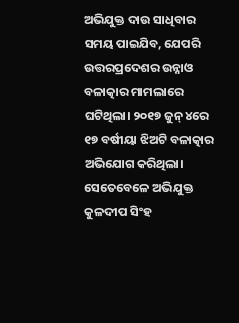ଅଭିଯୁକ୍ତ ଦାଉ ସାଧିବାର ସମୟ ପାଇଯିବ, ଯେପରି ଉତ୍ତରପ୍ରଦେଶର ଉନ୍ନାଓ ବଳାତ୍କାର ମାମଲାରେ ଘଟିଥିଲା। ୨୦୧୭ ଜୁନ୍ ୪ରେ ୧୭ ବର୍ଷୀୟା ଝିଅଟି ବଳାତ୍କାର ଅଭିଯୋଗ କରିଥିଲା। ସେତେବେଳେ ଅଭିଯୁକ୍ତ କୁଳଦୀପ ସିଂହ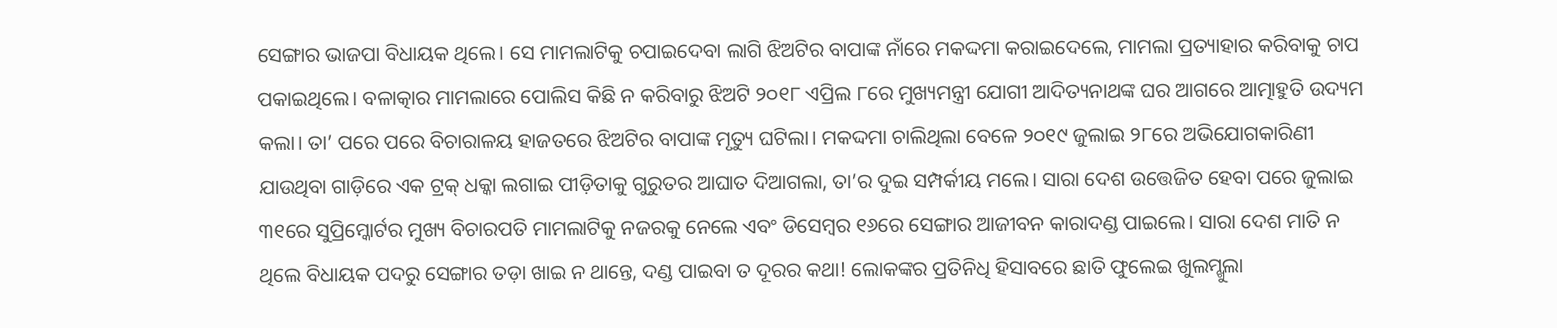ସେଙ୍ଗାର ଭାଜପା ବିଧାୟକ ଥିଲେ। ସେ ମାମଲାଟିକୁ ଚପାଇଦେବା ଲାଗି ଝିଅଟିର ବାପାଙ୍କ ନାଁରେ ମକଦ୍ଦମା କରାଇଦେଲେ, ମାମଲା ପ୍ରତ୍ୟାହାର କରିବାକୁ ଚାପ ପକାଇଥିଲେ। ବଳାତ୍କାର ମାମଲାରେ ପୋଲିସ କିଛି ନ କରିବାରୁ ଝିଅଟି ୨୦୧୮ ଏପ୍ରିଲ ୮ରେ ମୁଖ୍ୟମନ୍ତ୍ରୀ ଯୋଗୀ ଆଦିତ୍ୟନାଥଙ୍କ ଘର ଆଗରେ ଆତ୍ମାହୁତି ଉଦ୍ୟମ କଲା। ତା’ ପରେ ପରେ ବିଚାରାଳୟ ହାଜତରେ ଝିଅଟିର ବାପାଙ୍କ ମୃତ୍ୟୁ ଘଟିଲା। ମକଦ୍ଦମା ଚାଲିଥିଲା ବେଳେ ୨୦୧୯ ଜୁଲାଇ ୨୮ରେ ଅଭିଯୋଗକାରିଣୀ ଯାଉଥିବା ଗାଡ଼ିରେ ଏକ ଟ୍ରକ୍ ଧକ୍କା ଲଗାଇ ପୀଡ଼ିତାକୁ ଗୁରୁତର ଆଘାତ ଦିଆଗଲା, ତା’ର ଦୁଇ ସମ୍ପର୍କୀୟ ମଲେ। ସାରା ଦେଶ ଉତ୍ତେଜିତ ହେବା ପରେ ଜୁଲାଇ ୩୧ରେ ସୁପ୍ରିମ୍କୋର୍ଟର ମୁଖ୍ୟ ବିଚାରପତି ମାମଲାଟିକୁ ନଜରକୁ ନେଲେ ଏବଂ ଡିସେମ୍ବର ୧୬ରେ ସେଙ୍ଗାର ଆଜୀବନ କାରାଦଣ୍ଡ ପାଇଲେ। ସାରା ଦେଶ ମାତି ନ ଥିଲେ ବିଧାୟକ ପଦରୁ ସେଙ୍ଗାର ତଡ଼ା ଖାଇ ନ ଥାନ୍ତେ, ଦଣ୍ଡ ପାଇବା ତ ଦୂରର କଥା! ଲୋକଙ୍କର ପ୍ରତିନିଧି ହିସାବରେ ଛାତି ଫୁଲେଇ ଖୁଲମ୍ଖୁଲା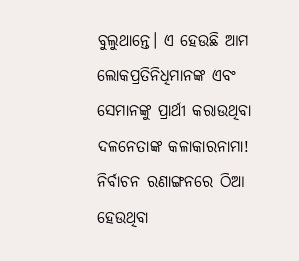ବୁଲୁଥାନ୍ତେ। ଏ ହେଉଛି ଆମ ଲୋକପ୍ରତିନିଧିମାନଙ୍କ ଏବଂ ସେମାନଙ୍କୁ ପ୍ରାର୍ଥୀ କରାଉଥିବା ଦଳନେତାଙ୍କ କଳାକାରନାମା!
ନିର୍ବାଚନ ରଣାଙ୍ଗନରେ ଠିଆ ହେଉଥିବା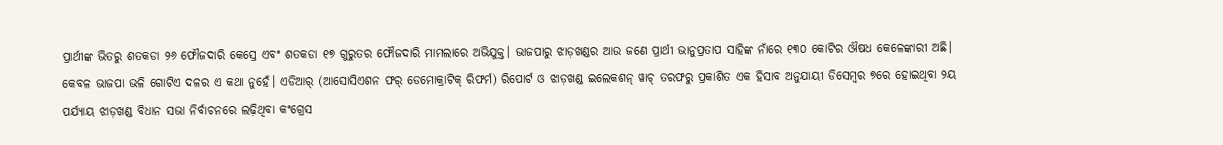ପ୍ରାର୍ଥୀଙ୍କ ଭିତରୁ ଶତକଡା ୨୬ ଫୌଜଦାରି କେସ୍ରେ ଏବଂ ଶତକଡା ୧୭ ଗୁରୁତର ଫୌଜଦାରି ମାମଲାରେ ଅଭିଯୁକ୍ତ। ଭାଜପାରୁ ଝାଡ଼ଖଣ୍ଡର ଆଉ ଜଣେ ପ୍ରାର୍ଥୀ ଭାନୁପ୍ରତାପ ସାହିଙ୍କ ନାଁରେ ୧୩୦ କୋଟିର ଔଷଧ କେଳେଙ୍କାରୀ ଅଛି। କେବଳ ଭାଜପା ଭଳି ଗୋଟିଏ ଦଳର ଏ କଥା ନୁହେଁ। ଏଡିଆର୍ (ଆସୋସିଏଶନ ଫର୍ ଡେମୋକ୍ରାଟିକ୍ ରିଫର୍ମ) ରିପୋର୍ଟ ଓ ଝାଡ଼ଖଣ୍ଡ ଇଲେକଶନ୍ ୱାଚ୍ ତରଫରୁ ପ୍ରକାଶିତ ଏକ ହିସାବ ଅନୁଯାୟୀ ଡିସେମ୍ବର ୭ରେ ହୋଇଥିବା ୨ୟ ପର୍ଯ୍ୟାୟ ଝାଡ଼ଖଣ୍ଡ ବିଧାନ ସଭା ନିର୍ବାଚନରେ ଲଢ଼ିଥିବା କଂଗ୍ରେସ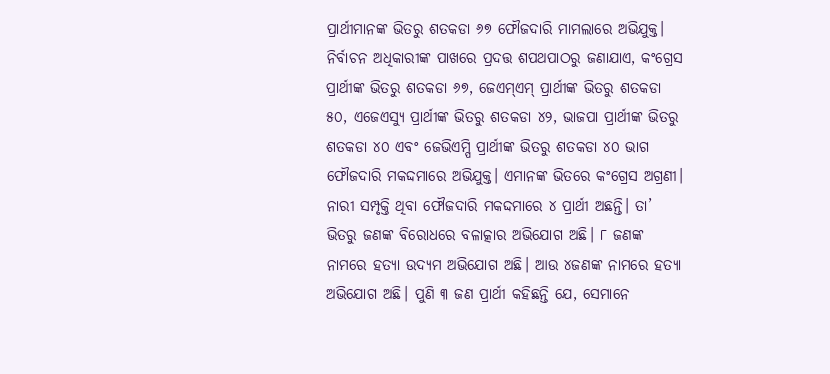ପ୍ରାର୍ଥୀମାନଙ୍କ ଭିତରୁ ଶତକଡା ୬୭ ଫୌଜଦାରି ମାମଲାରେ ଅଭିଯୁକ୍ତ।
ନିର୍ବାଚନ ଅଧିକାରୀଙ୍କ ପାଖରେ ପ୍ରଦତ୍ତ ଶପଥପାଠରୁ ଜଣାଯାଏ, କଂଗ୍ରେସ ପ୍ରାର୍ଥୀଙ୍କ ଭିତରୁ ଶତକଡା ୬୭, ଜେଏମ୍ଏମ୍ ପ୍ରାର୍ଥୀଙ୍କ ଭିତରୁ ଶତକଡା ୫୦, ଏଜେଏସ୍ୟୁ ପ୍ରାର୍ଥୀଙ୍କ ଭିତରୁ ଶତକଡା ୪୨, ଭାଜପା ପ୍ରାର୍ଥୀଙ୍କ ଭିତରୁ ଶତକଡା ୪୦ ଏବଂ ଜେଭିଏମ୍ପି ପ୍ରାର୍ଥୀଙ୍କ ଭିତରୁ ଶତକଡା ୪୦ ଭାଗ ଫୌଜଦାରି ମକଦ୍ଦମାରେ ଅଭିଯୁକ୍ତ। ଏମାନଙ୍କ ଭିତରେ କଂଗ୍ରେସ ଅଗ୍ରଣୀ। ନାରୀ ସମ୍ପୃକ୍ତି ଥିବା ଫୌଜଦାରି ମକଦ୍ଦମାରେ ୪ ପ୍ରାର୍ଥୀ ଅଛନ୍ତି। ତା’ ଭିତରୁ ଜଣଙ୍କ ବିରୋଧରେ ବଳାତ୍କାର ଅଭିଯୋଗ ଅଛି। ୮ ଜଣଙ୍କ ନାମରେ ହତ୍ୟା ଉଦ୍ୟମ ଅଭିଯୋଗ ଅଛି। ଆଉ ୪ଜଣଙ୍କ ନାମରେ ହତ୍ୟା ଅଭିଯୋଗ ଅଛି। ପୁଣି ୩ ଜଣ ପ୍ରାର୍ଥୀ କହିଛନ୍ତି ଯେ, ସେମାନେ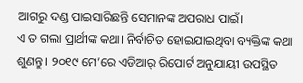ଆଗରୁ ଦଣ୍ଡ ପାଇସାରିଛନ୍ତି ସେମାନଙ୍କ ଅପରାଧ ପାଇଁ।
ଏ ତ ଗଲା ପ୍ରାର୍ଥୀଙ୍କ କଥା। ନିର୍ବାଚିତ ହୋଇଯାଇଥିବା ବ୍ୟକ୍ତିଙ୍କ କଥା ଶୁଣନ୍ତୁ। ୨୦୧୯ ମେ’ରେ ଏଡିଆର୍ ରିପୋର୍ଟ ଅନୁଯାୟୀ ଉପସ୍ଥିତ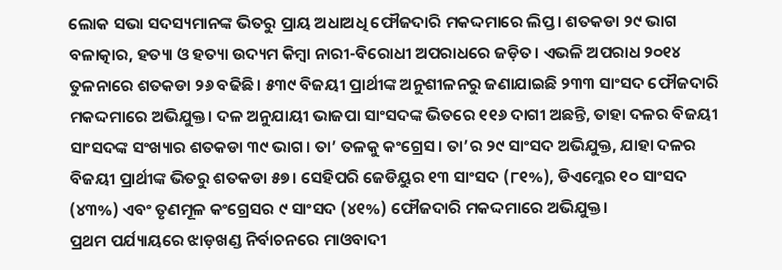ଲୋକ ସଭା ସଦସ୍ୟମାନଙ୍କ ଭିତରୁ ପ୍ରାୟ ଅଧାଅଧି ଫୌଜଦାରି ମକଦ୍ଦମାରେ ଲିପ୍ତ। ଶତକଡା ୨୯ ଭାଗ ବଳାତ୍କାର, ହତ୍ୟା ଓ ହତ୍ୟା ଉଦ୍ୟମ କିମ୍ବା ନାରୀ-ବିରୋଧୀ ଅପରାଧରେ ଜଡ଼ିତ। ଏଭଳି ଅପରାଧ ୨୦୧୪ ତୁଳନାରେ ଶତକଡା ୨୬ ବଢିଛି। ୫୩୯ ବିଜୟୀ ପ୍ରାର୍ଥୀଙ୍କ ଅନୁଶୀଳନରୁ ଜଣାଯାଇଛି ୨୩୩ ସାଂସଦ ଫୌଜଦାରି ମକଦ୍ଦମାରେ ଅଭିଯୁକ୍ତ। ଦଳ ଅନୁଯାୟୀ ଭାଜପା ସାଂସଦଙ୍କ ଭିତରେ ୧୧୬ ଦାଗୀ ଅଛନ୍ତି, ତାହା ଦଳର ବିଜୟୀ ସାଂସଦଙ୍କ ସଂଖ୍ୟାର ଶତକଡା ୩୯ ଭାଗ। ତା’ ତଳକୁ କଂଗ୍ରେସ। ତା’ର ୨୯ ସାଂସଦ ଅଭିଯୁକ୍ତ, ଯାହା ଦଳର ବିଜୟୀ ପ୍ରାର୍ଥୀଙ୍କ ଭିତରୁ ଶତକଡା ୫୭। ସେହିପରି ଜେଡିୟୁର ୧୩ ସାଂସଦ (୮୧%), ଡିଏମ୍କେର ୧୦ ସାଂସଦ (୪୩%) ଏବଂ ତୃଣମୂଳ କଂଗ୍ରେସର ୯ ସାଂସଦ (୪୧%) ଫୌଜଦାରି ମକଦ୍ଦମାରେ ଅଭିଯୁକ୍ତ।
ପ୍ରଥମ ପର୍ଯ୍ୟାୟରେ ଝାଡ଼ଖଣ୍ଡ ନିର୍ବାଚନରେ ମାଓବାଦୀ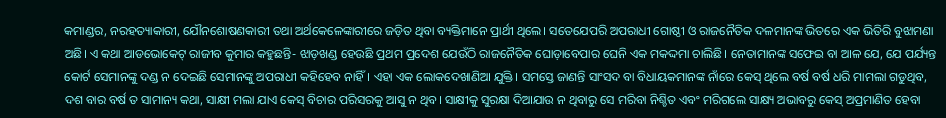କମାଣ୍ଡର, ନରହତ୍ୟାକାରୀ, ଯୌନଶୋଷଣକାରୀ ତଥା ଅର୍ଥକେଳେଙ୍କାରୀରେ ଜଡ଼ିତ ଥିବା ବ୍ୟକ୍ତିମାନେ ପ୍ରାର୍ଥୀ ଥିଲେ। ସତେଯେପରି ଅପରାଧୀ ଗୋଷ୍ଠୀ ଓ ରାଜନୈତିକ ଦଳମାନଙ୍କ ଭିତରେ ଏକ ଭିତିରି ବୁଝାମଣା ଅଛି। ଏ କଥା ଆଡଭୋକେଟ୍ ରାଜୀବ କୁମାର କହୁଛନ୍ତି- ଝାଡ଼ଖଣ୍ଡ ହେଉଛି ପ୍ରଥମ ପ୍ରଦେଶ ଯେଉଁଠି ରାଜନୈତିକ ଘୋଡ଼ାବେପାର ଘେନି ଏକ ମକଦ୍ଦମା ଚାଲିଛି। ନେତାମାନଙ୍କ ସଫେଇ ବା ଆଳ ଯେ, ଯେ ପର୍ଯ୍ୟନ୍ତ କୋର୍ଟ ସେମାନଙ୍କୁ ଦଣ୍ଡ ନ ଦେଇଛି ସେମାନଙ୍କୁ ଅପରାଧୀ କହିହେବ ନାହିଁ। ଏହା ଏକ ଲୋକଦେଖାଣିଆ ଯୁକ୍ତି। ସମସ୍ତେ ଜାଣନ୍ତି ସାଂସଦ ବା ବିଧାୟକମାନଙ୍କ ନାଁରେ କେସ୍ ଥିଲେ ବର୍ଷ ବର୍ଷ ଧରି ମାମଲା ଗଡୁଥିବ, ଦଶ ବାର ବର୍ଷ ତ ସାମାନ୍ୟ କଥା, ସାକ୍ଷୀ ମଲା ଯାଏ କେସ୍ ବିଚାର ପରିସରକୁ ଆସୁ ନ ଥିବ। ସାକ୍ଷୀକୁ ସୁରକ୍ଷା ଦିଆଯାଉ ନ ଥିବାରୁ ସେ ମରିବା ନିଶ୍ଚିତ ଏବଂ ମରିଗଲେ ସାକ୍ଷ୍ୟ ଅଭାବରୁ କେସ୍ ଅପ୍ରମାଣିତ ହେବା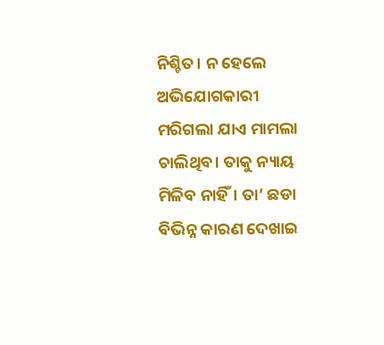ନିଶ୍ଚିତ। ନ ହେଲେ ଅଭିଯୋଗକାରୀ ମରିଗଲା ଯାଏ ମାମଲା ଚାଲିଥିବ। ତାକୁ ନ୍ୟାୟ ମିଳିବ ନାହିଁ। ତା’ ଛଡା ବିଭିନ୍ନ କାରଣ ଦେଖାଇ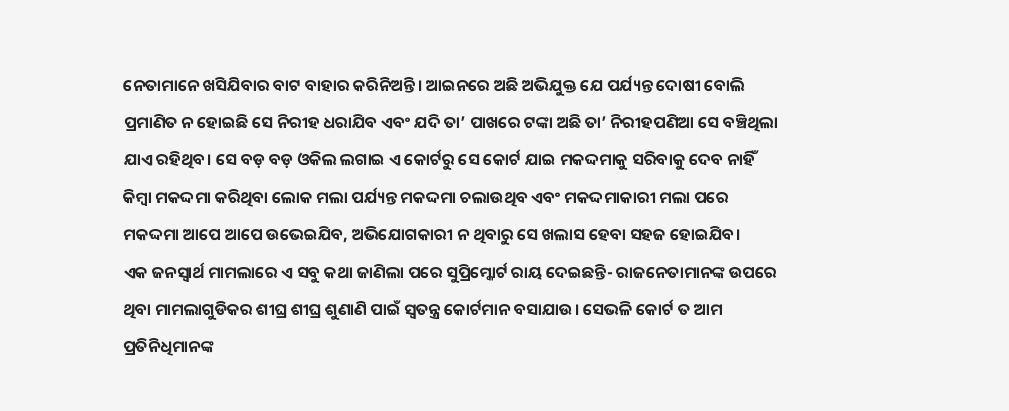ନେତାମାନେ ଖସିଯିବାର ବାଟ ବାହାର କରିନିଅନ୍ତି। ଆଇନରେ ଅଛି ଅଭିଯୁକ୍ତ ଯେ ପର୍ଯ୍ୟନ୍ତ ଦୋଷୀ ବୋଲି ପ୍ରମାଣିତ ନ ହୋଇଛି ସେ ନିରୀହ ଧରାଯିବ ଏବଂ ଯଦି ତା’ ପାଖରେ ଟଙ୍କା ଅଛି ତା’ ନିରୀହପଣିଆ ସେ ବଞ୍ଚିଥିଲା ଯାଏ ରହିଥିବ। ସେ ବଡ଼ ବଡ଼ ଓକିଲ ଲଗାଇ ଏ କୋର୍ଟରୁ ସେ କୋର୍ଟ ଯାଇ ମକଦ୍ଦମାକୁ ସରିବାକୁ ଦେବ ନାହିଁ କିମ୍ବା ମକଦ୍ଦମା କରିଥିବା ଲୋକ ମଲା ପର୍ଯ୍ୟନ୍ତ ମକଦ୍ଦମା ଚଲାଉଥିବ ଏବଂ ମକଦ୍ଦମାକାରୀ ମଲା ପରେ ମକଦ୍ଦମା ଆପେ ଆପେ ଉଭେଇଯିବ, ଅଭିଯୋଗକାରୀ ନ ଥିବାରୁ ସେ ଖଲାସ ହେବା ସହଜ ହୋଇଯିବ।
ଏକ ଜନସ୍ବାର୍ଥ ମାମଲାରେ ଏ ସବୁ କଥା ଜାଣିଲା ପରେ ସୁପ୍ରିମ୍କୋର୍ଟ ରାୟ ଦେଇଛନ୍ତି- ରାଜନେତାମାନଙ୍କ ଉପରେ ଥିବା ମାମଲାଗୁଡିକର ଶୀଘ୍ର ଶୀଘ୍ର ଶୁଣାଣି ପାଇଁ ସ୍ବତନ୍ତ୍ର କୋର୍ଟମାନ ବସାଯାଉ। ସେଭଳି କୋର୍ଟ ତ ଆମ ପ୍ରତିନିଧିମାନଙ୍କ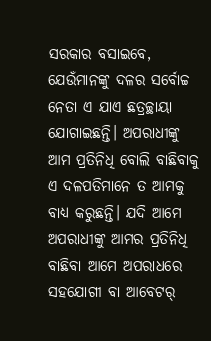ସରକାର ବସାଇବେ, ଯେଉଁମାନଙ୍କୁ ଦଳର ସର୍ବୋଚ୍ଚ ନେତା ଏ ଯାଏ ଛତ୍ରଚ୍ଛାୟା ଯୋଗାଇଛନ୍ତି। ଅପରାଧୀଙ୍କୁ ଆମ ପ୍ରତିନିଧି ବୋଲି ବାଛିବାକୁ ଏ ଦଳପତିମାନେ ତ ଆମକୁ ବାଧ୍ୟ କରୁଛନ୍ତି। ଯଦି ଆମେ ଅପରାଧୀଙ୍କୁ ଆମର ପ୍ରତିନିଧି ବାଛିବା ଆମେ ଅପରାଧରେ ସହଯୋଗୀ ବା ଆବେଟର୍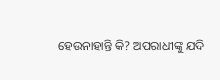ହେଉନାହାନ୍ତି କି? ଅପରାଧୀଙ୍କୁ ଯଦି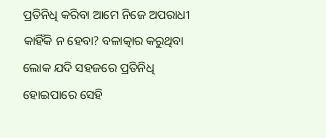ପ୍ରତିନିଧି କରିବା ଆମେ ନିଜେ ଅପରାଧୀ କାହିଁକି ନ ହେବା? ବଳାତ୍କାର କରୁଥିବା ଲୋକ ଯଦି ସହଜରେ ପ୍ରତିନିଧି ହୋଇପାରେ ସେହି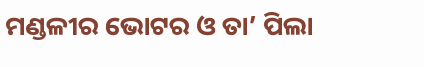ମଣ୍ଡଳୀର ଭୋଟର ଓ ତା’ ପିଲା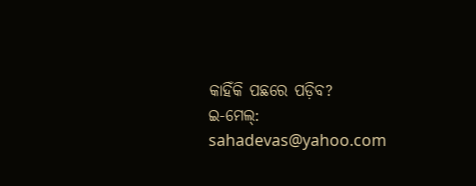କାହିଁକି ପଛରେ ପଡ଼ିବ?
ଇ-ମେଲ୍: sahadevas@yahoo.com